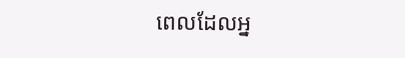ពេលដែលអ្ន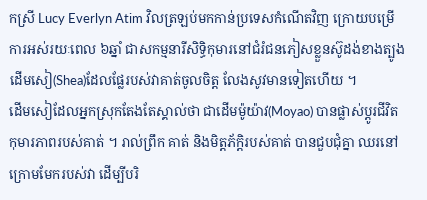កស្រី Lucy Everlyn Atim វិលត្រឡប់មកកាន់ប្រទេសកំណើតវិញ ក្រោយបម្រើការអស់រយៈពេល ៦ឆ្នាំ ជាសកម្មនារីសិទ្ធិកុមារនៅជំរំជនភៀសខ្លួនស៊ូដង់ខាងត្បូង ដើមសៀ(Shea)ដែលផ្លែរបស់វាគាត់ចូលចិត្ត លែងសូវមានទៀតហើយ ។
ដើមសៀដែលអ្នកស្រុកតែងតែស្គាល់ថា ជាដើមម៉ូយ៉ាវ(Moyao) បានផ្លាស់ប្តូរជីវិតកុមារភាពរបស់គាត់ ។ រាល់ព្រឹក គាត់ និងមិត្តភ័ក្តិរបស់គាត់ បានជួបជុំគ្នា ឈរនៅក្រោមមែករបស់វា ដើម្បីបរិ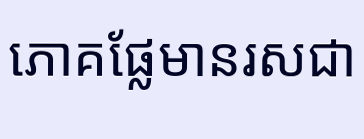ភោគផ្លែមានរសជា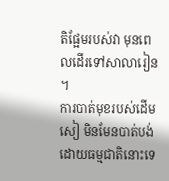តិផ្អែមរបស់វា មុនពេលដើរទៅសាលារៀន ។
ការបាត់មុខរបស់ដើមសៀ មិនមែនបាត់បង់ដោយធម្មជាតិនោះទេ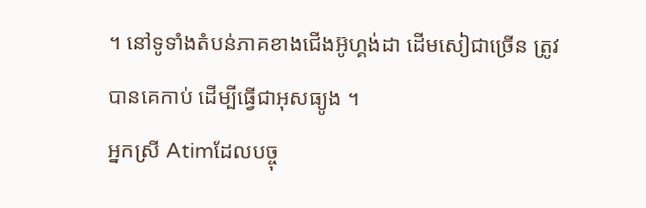។ នៅទូទាំងតំបន់ភាគខាងជើងអ៊ូហ្គង់ដា ដើមសៀជាច្រើន ត្រូវបានគេកាប់ ដើម្បីធ្វើជាអុសធ្យូង ។
អ្នកស្រី Atimដែលបច្ចុ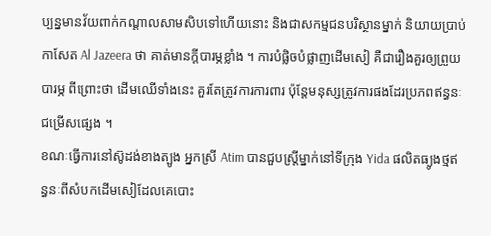ប្បន្នមានវ័យពាក់កណ្តាលសាមសិបទៅហើយនោះ និងជាសកម្មជនបរិស្ថានម្នាក់ និយាយប្រាប់កាសែត Al Jazeera ថា គាត់មានក្តីបារម្ភខ្លាំង ។ ការបំផ្លិចបំផ្លាញដើមសៀ គឺជារឿងគួរឲ្យព្រួយបារម្ភ ពីព្រោះថា ដើមឈើទាំងនេះ គួរតែត្រូវការការពារ ប៉ុន្តែមនុស្សត្រូវការផងដែរប្រភពឥន្ធនៈជម្រើសផ្សេង ។
ខណៈធ្វើការនៅស៊ូដង់ខាងត្បូង អ្នកស្រី Atim បានជួបស្រ្តីម្នាក់នៅទីក្រុង Yida ផលិតធ្យូងថ្មឥន្ធនៈពីសំបកដើមសៀដែលគេបោះ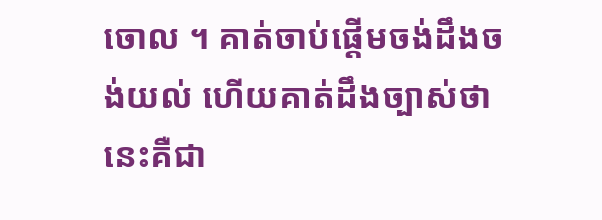ចោល ។ គាត់ចាប់ផ្តើមចង់ដឹងចង់យល់ ហើយគាត់ដឹងច្បាស់ថា នេះគឺជា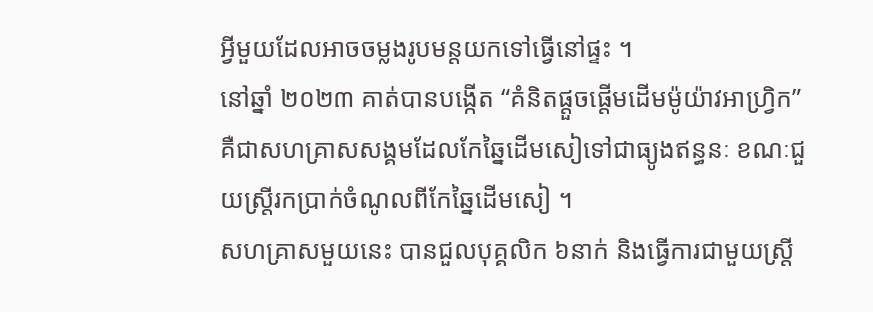អ្វីមួយដែលអាចចម្លងរូបមន្តយកទៅធ្វើនៅផ្ទះ ។
នៅឆ្នាំ ២០២៣ គាត់បានបង្កើត “គំនិតផ្តួចផ្តើមដើមម៉ូយ៉ាវអាហ្វ្រិក” គឺជាសហគ្រាសសង្គមដែលកែឆ្នៃដើមសៀទៅជាធ្យូងឥន្ធនៈ ខណៈជួយស្រ្តីរកប្រាក់ចំណូលពីកែឆ្នៃដើមសៀ ។
សហគ្រាសមួយនេះ បានជួលបុគ្គលិក ៦នាក់ និងធ្វើការជាមួយស្រ្តី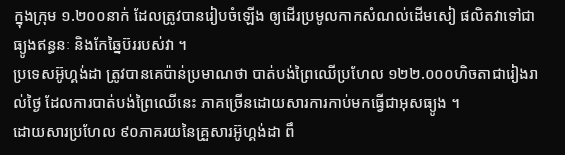ក្នុងក្រុម ១.២០០នាក់ ដែលត្រូវបានរៀបចំឡើង ឲ្យដើរប្រមូលកាកសំណល់ដើមសៀ ផលិតវាទៅជាធ្យូងឥន្ធនៈ និងកែឆ្នៃប៊ររបស់វា ។
ប្រទេសអ៊ូហ្គង់ដា ត្រូវបានគេប៉ាន់ប្រមាណថា បាត់បង់ព្រៃឈើប្រហែល ១២២.០០០ហិចតាជារៀងរាល់ថ្ងៃ ដែលការបាត់បង់ព្រៃឈើនេះ ភាគច្រើនដោយសារការកាប់មកធ្វើជាអុសធ្យូង ។
ដោយសារប្រហែល ៩០ភាគរយនៃគ្រួសារអ៊ូហ្គង់ដា ពឹ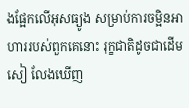ងផ្អែកលើអុសធ្យូង សម្រាប់ការចម្អិនអាហាររបស់ពួកគេនោះ រុក្ខជាតិដូចជាដើមសៀ លែងឃើញ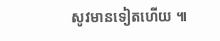សូវមានទៀតហើយ ៕